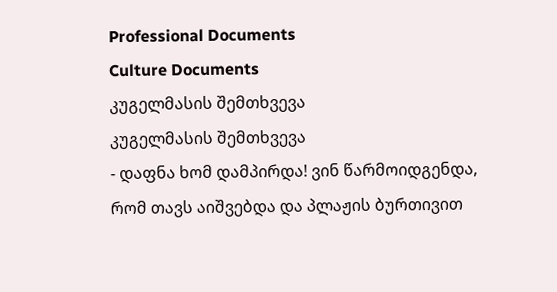Professional Documents
Culture Documents
კუგელმასის შემთხვევა
კუგელმასის შემთხვევა
- დაფნა ხომ დამპირდა! ვინ წარმოიდგენდა, რომ თავს აიშვებდა და პლაჟის ბურთივით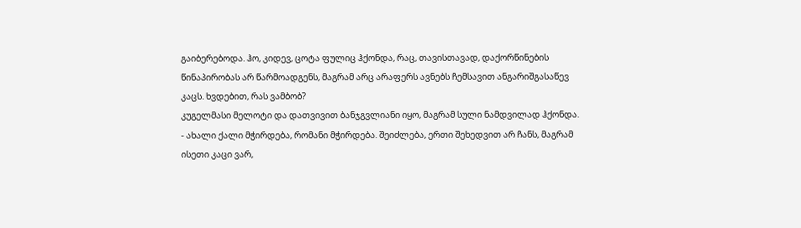გაიბერებოდა. ჰო, კიდევ, ცოტა ფულიც ჰქონდა, რაც, თავისთავად, დაქორწინების
წინაპირობას არ წარმოადგენს, მაგრამ არც არაფერს ავნებს ჩემსავით ანგარიშგასაწევ
კაცს. ხვდებით, რას ვამბობ?
კუგელმასი მელოტი და დათვივით ბანჯგვლიანი იყო, მაგრამ სული ნამდვილად ჰქონდა.
- ახალი ქალი მჭირდება, რომანი მჭირდება. შეიძლება, ერთი შეხედვით არ ჩანს, მაგრამ
ისეთი კაცი ვარ,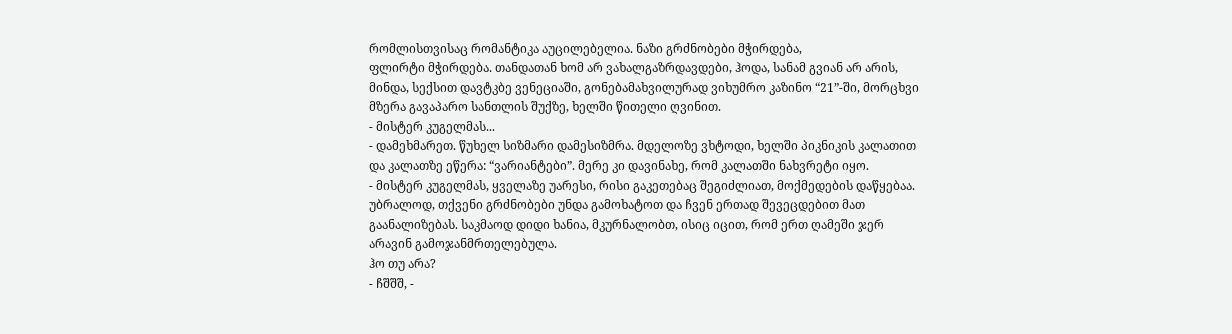რომლისთვისაც რომანტიკა აუცილებელია. ნაზი გრძნობები მჭირდება,
ფლირტი მჭირდება. თანდათან ხომ არ ვახალგაზრდავდები, ჰოდა, სანამ გვიან არ არის,
მინდა, სექსით დავტკბე ვენეციაში, გონებამახვილურად ვიხუმრო კაზინო “21”-ში, მორცხვი
მზერა გავაპარო სანთლის შუქზე, ხელში წითელი ღვინით.
- მისტერ კუგელმას...
- დამეხმარეთ. წუხელ სიზმარი დამესიზმრა. მდელოზე ვხტოდი, ხელში პიკნიკის კალათით
და კალათზე ეწერა: “ვარიანტები”. მერე კი დავინახე, რომ კალათში ნახვრეტი იყო.
- მისტერ კუგელმას, ყველაზე უარესი, რისი გაკეთებაც შეგიძლიათ, მოქმედების დაწყებაა.
უბრალოდ, თქვენი გრძნობები უნდა გამოხატოთ და ჩვენ ერთად შევეცდებით მათ
გაანალიზებას. საკმაოდ დიდი ხანია, მკურნალობთ, ისიც იცით, რომ ერთ ღამეში ჯერ
არავინ გამოჯანმრთელებულა.
ჰო თუ არა?
- ჩშშშ, -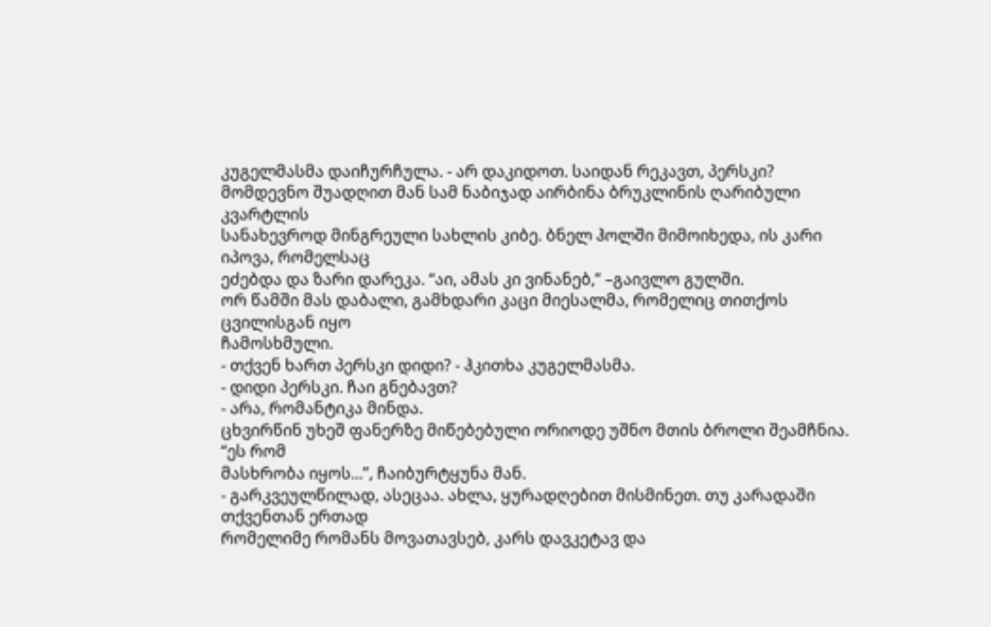კუგელმასმა დაიჩურჩულა. - არ დაკიდოთ. საიდან რეკავთ, პერსკი?
მომდევნო შუადღით მან სამ ნაბიჯად აირბინა ბრუკლინის ღარიბული კვარტლის
სანახევროდ მინგრეული სახლის კიბე. ბნელ ჰოლში მიმოიხედა, ის კარი იპოვა, რომელსაც
ეძებდა და ზარი დარეკა. “აი, ამას კი ვინანებ,” –გაივლო გულში.
ორ წამში მას დაბალი, გამხდარი კაცი მიესალმა, რომელიც თითქოს ცვილისგან იყო
ჩამოსხმული.
- თქვენ ხართ პერსკი დიდი? - ჰკითხა კუგელმასმა.
- დიდი პერსკი. ჩაი გნებავთ?
- არა, რომანტიკა მინდა.
ცხვირწინ უხეშ ფანერზე მიწებებული ორიოდე უშნო მთის ბროლი შეამჩნია. “ეს რომ
მასხრობა იყოს...”, ჩაიბურტყუნა მან.
- გარკვეულწილად, ასეცაა. ახლა, ყურადღებით მისმინეთ. თუ კარადაში თქვენთან ერთად
რომელიმე რომანს მოვათავსებ, კარს დავკეტავ და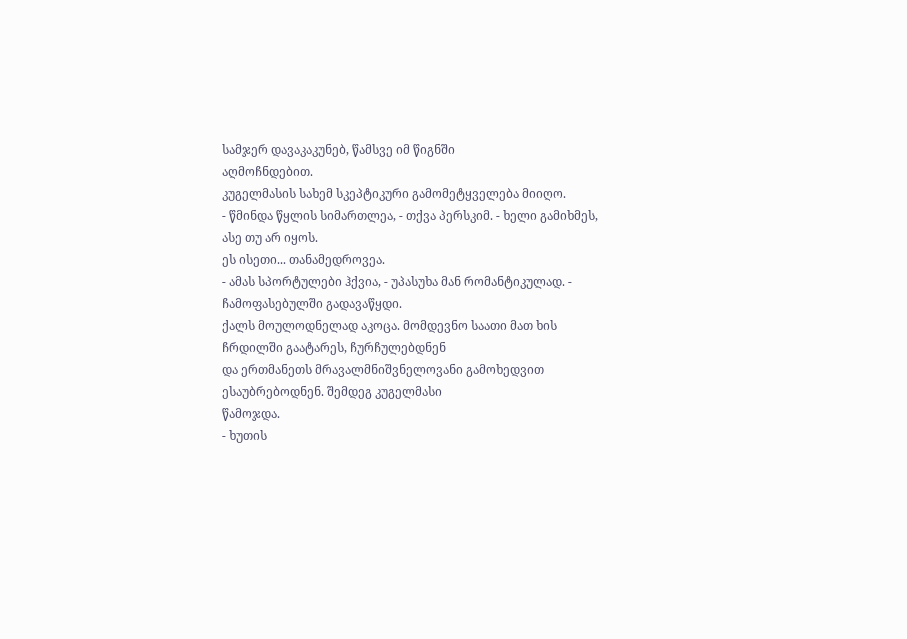სამჯერ დავაკაკუნებ, წამსვე იმ წიგნში
აღმოჩნდებით.
კუგელმასის სახემ სკეპტიკური გამომეტყველება მიიღო.
- წმინდა წყლის სიმართლეა, - თქვა პერსკიმ. - ხელი გამიხმეს, ასე თუ არ იყოს.
ეს ისეთი... თანამედროვეა.
- ამას სპორტულები ჰქვია, - უპასუხა მან რომანტიკულად. - ჩამოფასებულში გადავაწყდი.
ქალს მოულოდნელად აკოცა. მომდევნო საათი მათ ხის ჩრდილში გაატარეს, ჩურჩულებდნენ
და ერთმანეთს მრავალმნიშვნელოვანი გამოხედვით ესაუბრებოდნენ. შემდეგ კუგელმასი
წამოჯდა.
- ხუთის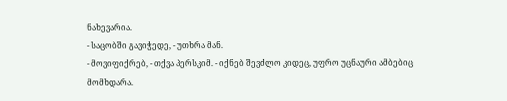ნახევარია.
- საცობში გავიჭედე, - უთხრა მან.
- მოვიფიქრებ, - თქვა პერსკიმ. - იქნებ შევძლო კიდეც, უფრო უცნაური ამბებიც მომხდარა.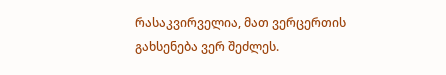რასაკვირველია, მათ ვერცერთის გახსენება ვერ შეძლეს.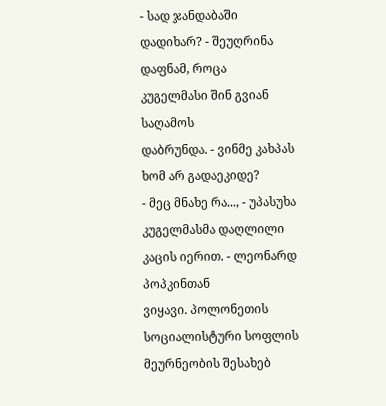- სად ჯანდაბაში დადიხარ? - შეუღრინა დაფნამ, როცა კუგელმასი შინ გვიან საღამოს
დაბრუნდა. - ვინმე კახპას ხომ არ გადაეკიდე?
- მეც მნახე რა..., - უპასუხა კუგელმასმა დაღლილი კაცის იერით. - ლეონარდ პოპკინთან
ვიყავი. პოლონეთის სოციალისტური სოფლის მეურნეობის შესახებ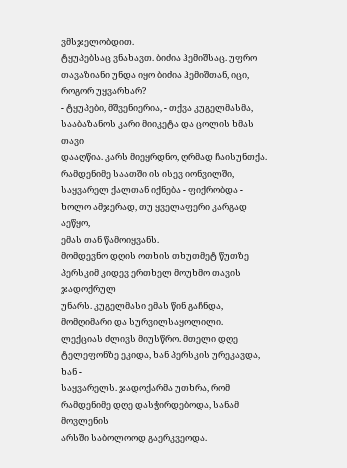ვმსჯელობდით.
ტყუპებსაც ვნახავთ. ბიძია ჰემიშსაც. უფრო თავაზიანი უნდა იყო ბიძია ჰემიშთან, იცი,
როგორ უყვარხარ?
- ტყუპები, მშვენიერია, - თქვა კუგელმასმა, სააბაზანოს კარი მიიკეტა და ცოლის ხმას თავი
დააღწია. კარს მიეყრდნო, ღრმად ჩაისუნთქა. რამდენიმე საათში ის ისევ იონვილში,
საყვარელ ქალთან იქნება - ფიქრობდა - ხოლო ამჯერად, თუ ყველაფერი კარგად აეწყო,
ემას თან წამოიყვანს.
მომდევნო დღის ოთხის თხუთმეტ წუთზე პერსკიმ კიდევ ერთხელ მოუხმო თავის ჯადოქრულ
უნარს. კუგელმასი ემას წინ გაჩნდა, მომღიმარი და სურვილსაყოლილი.
ლექციას ძლივს მიუსწრო. მთელი დღე ტელეფონზე ეკიდა, ხან პერსკის ურეკავდა, ხან -
საყვარელს. ჯადოქარმა უთხრა, რომ რამდენიმე დღე დასჭირდებოდა, სანამ მოვლენის
არსში საბოლოოდ გაერკვეოდა.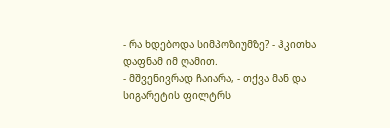- რა ხდებოდა სიმპოზიუმზე? - ჰკითხა დაფნამ იმ ღამით.
- მშვენივრად ჩაიარა, - თქვა მან და სიგარეტის ფილტრს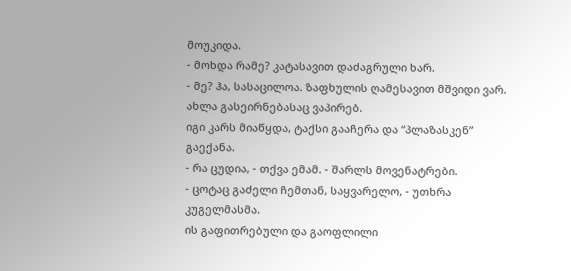მოუკიდა.
- მოხდა რამე? კატასავით დაძაგრული ხარ.
- მე? ჰა, სასაცილოა. ზაფხულის ღამესავით მშვიდი ვარ. ახლა გასეირნებასაც ვაპირებ.
იგი კარს მიაწყდა, ტაქსი გააჩერა და “პლაზასკენ” გაექანა.
- რა ცუდია, - თქვა ემამ. - შარლს მოვენატრები.
- ცოტაც გაძელი ჩემთან, საყვარელო, - უთხრა კუგელმასმა.
ის გაფითრებული და გაოფლილი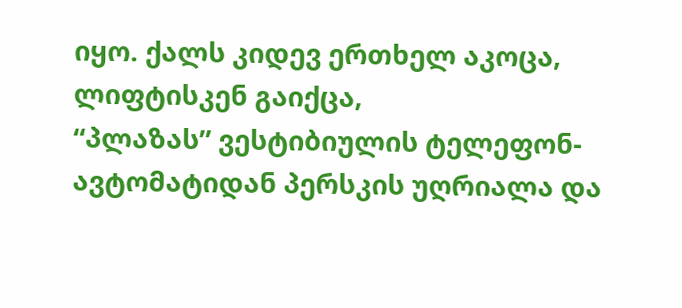იყო. ქალს კიდევ ერთხელ აკოცა, ლიფტისკენ გაიქცა,
“პლაზას” ვესტიბიულის ტელეფონ-ავტომატიდან პერსკის უღრიალა და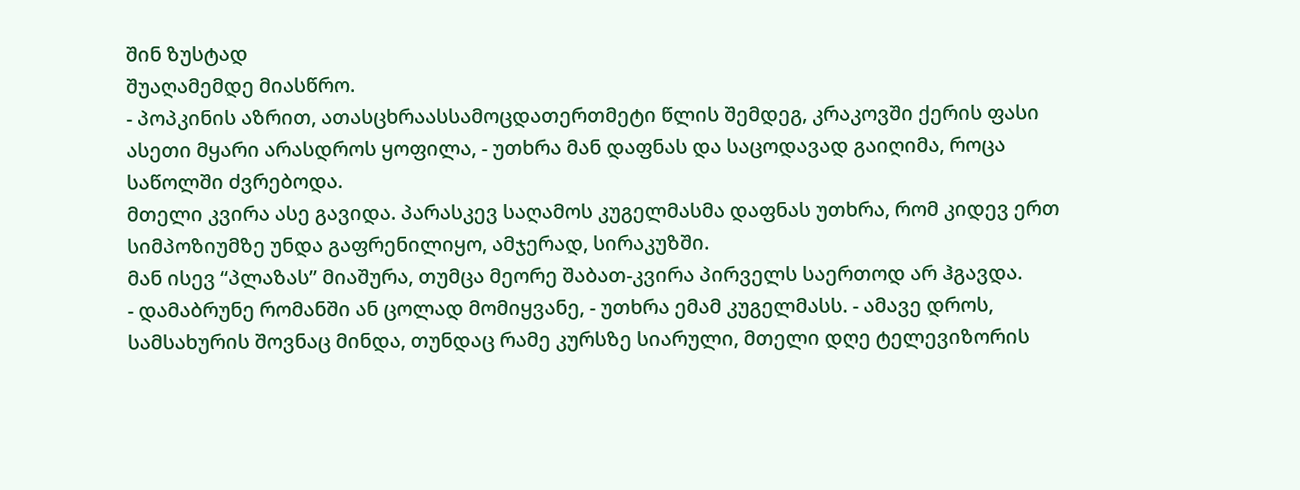შინ ზუსტად
შუაღამემდე მიასწრო.
- პოპკინის აზრით, ათასცხრაასსამოცდათერთმეტი წლის შემდეგ, კრაკოვში ქერის ფასი
ასეთი მყარი არასდროს ყოფილა, - უთხრა მან დაფნას და საცოდავად გაიღიმა, როცა
საწოლში ძვრებოდა.
მთელი კვირა ასე გავიდა. პარასკევ საღამოს კუგელმასმა დაფნას უთხრა, რომ კიდევ ერთ
სიმპოზიუმზე უნდა გაფრენილიყო, ამჯერად, სირაკუზში.
მან ისევ “პლაზას” მიაშურა, თუმცა მეორე შაბათ-კვირა პირველს საერთოდ არ ჰგავდა.
- დამაბრუნე რომანში ან ცოლად მომიყვანე, - უთხრა ემამ კუგელმასს. - ამავე დროს,
სამსახურის შოვნაც მინდა, თუნდაც რამე კურსზე სიარული, მთელი დღე ტელევიზორის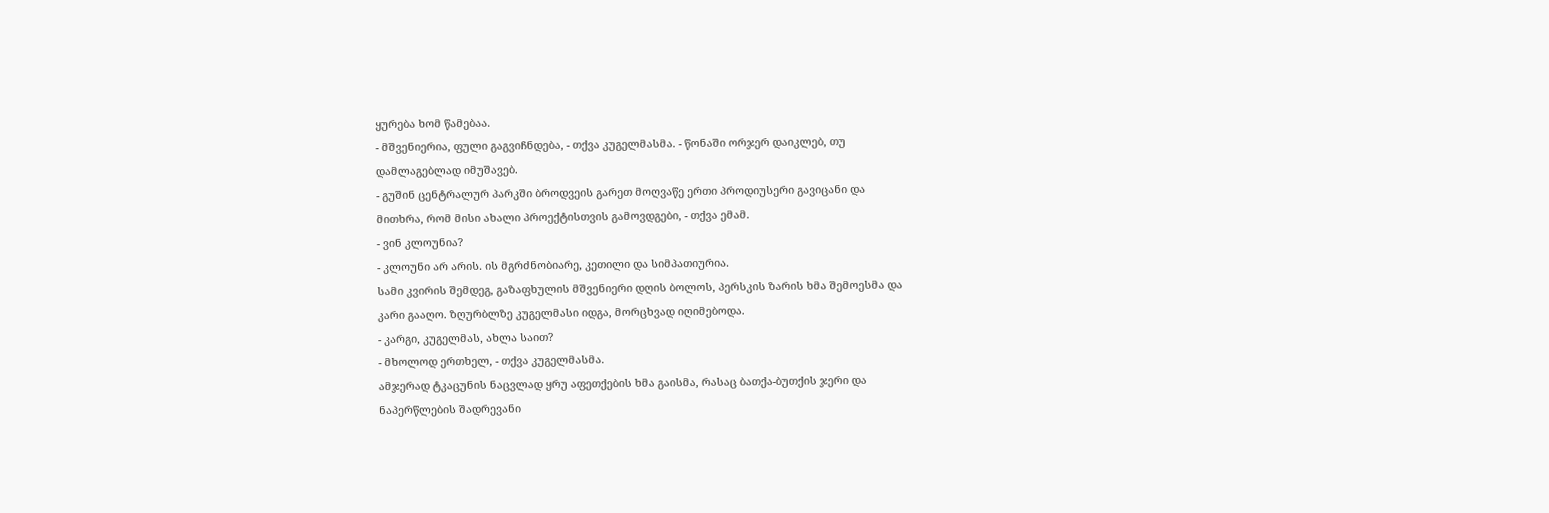ყურება ხომ წამებაა.
- მშვენიერია, ფული გაგვიჩნდება, - თქვა კუგელმასმა. - წონაში ორჯერ დაიკლებ, თუ
დამლაგებლად იმუშავებ.
- გუშინ ცენტრალურ პარკში ბროდვეის გარეთ მოღვაწე ერთი პროდიუსერი გავიცანი და
მითხრა, რომ მისი ახალი პროექტისთვის გამოვდგები, - თქვა ემამ.
- ვინ კლოუნია?
- კლოუნი არ არის. ის მგრძნობიარე, კეთილი და სიმპათიურია.
სამი კვირის შემდეგ, გაზაფხულის მშვენიერი დღის ბოლოს, პერსკის ზარის ხმა შემოესმა და
კარი გააღო. ზღურბლზე კუგელმასი იდგა, მორცხვად იღიმებოდა.
- კარგი, კუგელმას, ახლა საით?
- მხოლოდ ერთხელ, - თქვა კუგელმასმა.
ამჯერად ტკაცუნის ნაცვლად ყრუ აფეთქების ხმა გაისმა, რასაც ბათქა-ბუთქის ჯერი და
ნაპერწლების შადრევანი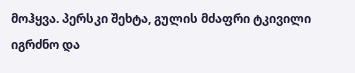მოჰყვა. პერსკი შეხტა, გულის მძაფრი ტკივილი იგრძნო და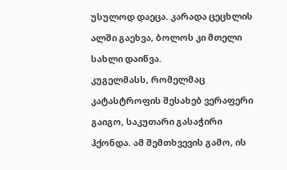უსულოდ დაეცა. კარადა ცეცხლის ალში გაეხვა, ბოლოს კი მთელი სახლი დაიწვა.
კუგელმასს, რომელმაც კატასტროფის შესახებ ვერაფერი გაიგო, საკუთარი გასაჭირი
ჰქონდა. ამ შემთხვევის გამო, ის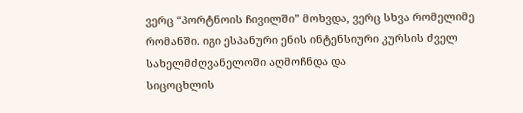ვერც “პორტნოის ჩივილში” მოხვდა, ვერც სხვა რომელიმე
რომანში. იგი ესპანური ენის ინტენსიური კურსის ძველ სახელმძღვანელოში აღმოჩნდა და
სიცოცხლის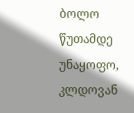ბოლო წუთამდე უნაყოფო, კლდოვან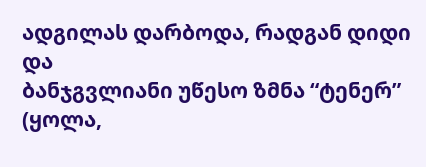ადგილას დარბოდა, რადგან დიდი და
ბანჯგვლიანი უწესო ზმნა “ტენერ” (ყოლა,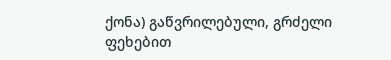ქონა) გაწვრილებული, გრძელი ფეხებით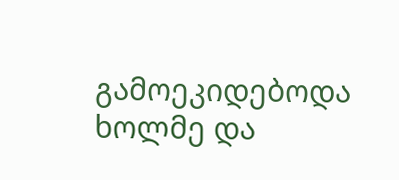გამოეკიდებოდა ხოლმე და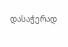დასაჭერად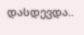დასდევდა..